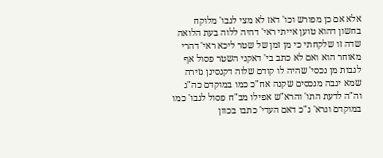אלא אם כן מפורש וכו' דאז לא מצי לגבו' מלוקח בחשון דהוא טוען אייתי ראי' דהיה ללוה בעת הלואה שדה זו שלקחתי כי מן זמן של שטר ליכא ראי' דהרי מאוחר הוא ואם לא כתב בי' דאקני השטר פסול אף לגבות מן נכסי' שהיה לו קודם שלוה דקנסינן גזירה שמא יגבה מנכסים שקנה אח"כ כמו במוקדם כה"ג וה"ה לדעת התו' והרא"ש אפילו מב"ח פסול לגבו' כמו במוקדם ונרא' ג"כ דאם העדי' כתבו בכוון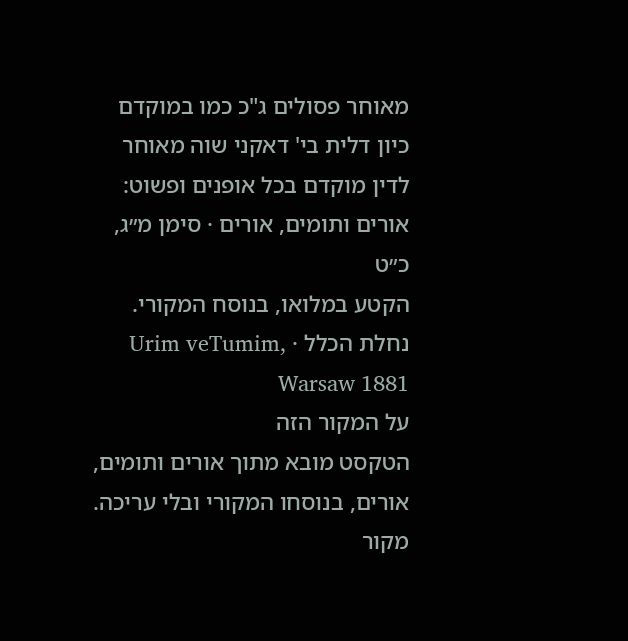מאוחר פסולים ג"כ כמו במוקדם כיון דלית בי' דאקני שוה מאוחר לדין מוקדם בכל אופנים ופשוט:
אורים ותומים, אורים · סימן מ״ג, כ״ט
הקטע במלואו, בנוסח המקורי.
נחלת הכלל · Urim veTumim, Warsaw 1881
על המקור הזה
הטקסט מובא מתוך אורים ותומים, אורים, בנוסחו המקורי ובלי עריכה. מקור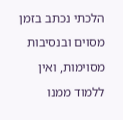הלכתי נכתב בזמן מסוים ובנסיבות מסוימות, ואין ללמוד ממנו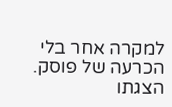למקרה אחר בלי הכרעה של פוסק. הצגתו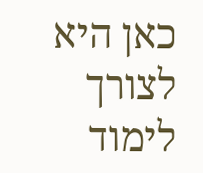כאן היא לצורך לימוד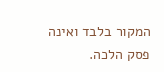המקור בלבד ואינה פסק הלכה.